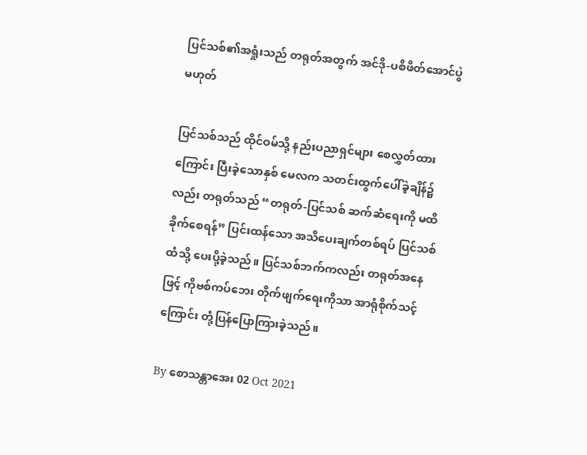ပြင်သစ်၏အရှုံးသည် တရုတ်အတွက် အင်ဒို-ပစိဖိတ်အောင်ပွဲ မဟုတ်

ပြင်သစ်သည် ထိုင်ဝမ်သို့ နည်းပညာရှင်များ စေလွှတ်ထားကြောင်း ပြီးခဲ့သောနှစ် မေလက သတင်းထွက်ပေါ်ခဲ့ချိန်၌လည်း တရုတ်သည် “တရုတ်-ပြင်သစ် ဆက်ဆံရေးကို မထိခိုက်စေရန်” ပြင်းထန်သော အသိပေးချက်တစ်ရပ် ပြင်သစ်ထံသို့ ပေးပို့ခဲ့သည်။ ပြင်သစ်ဘက်ကလည်း တရုတ်အနေဖြင့် ကိုဗစ်ကပ်ဘေး တိုက်ဖျက်ရေးကိုသာ အာရုံစိုက်သင့်ကြောင်း တုံ့ပြန်ပြောကြားခဲ့သည်။

By စောသန္တာအေး 02 Oct 2021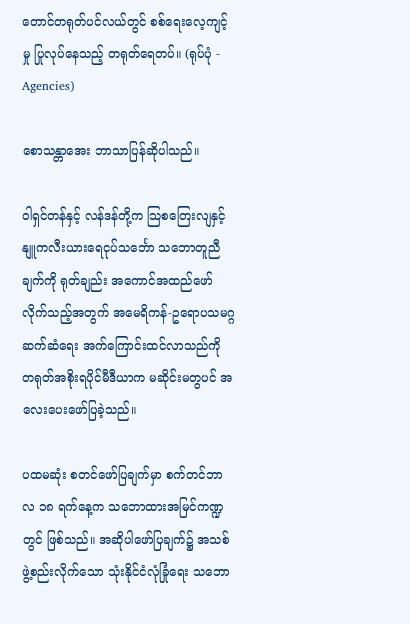တောင်တရုတ်ပင်လယ်တွင် စစ်ရေးလေ့ကျင့်မှု ပြုလုပ်နေသည့် တရုတ်ရေတပ်။ (ရုပ်ပုံ - Agencies)

စောသန္တာအေး ဘာသာပြန်ဆိုပါသည်။

ဝါရှင်တန်နှင့် လန်ဒန်တို့က သြစတြေးလျနှင့် နျူကလီးယားရေငုပ်သင်္ဘော သဘောတူညီချက်ကို ရုတ်ချည်း အကောင်အထည်ဖော်လိုက်သည့်အတွက် အမေရိကန်-ဥရောပသမဂ္ဂ ဆက်ဆံရေး အက်ကြောင်းထင်လာသည်ကို တရုတ်အစိုးရပိုင်မီဒီယာက မဆိုင်းမတွပင် အလေးပေးဖော်ပြခဲ့သည်။

ပထမဆုံး စတင်ဖော်ပြချက်မှာ စက်တင်ဘာလ ၁၈ ရက်နေ့က သဘောထားအမြင်ကဏ္ဍတွင် ဖြစ်သည်။ အဆိုပါဖော်ပြချက်၌ အသစ်ဖွဲ့စည်းလိုက်သော သုံးနိုင်ငံလုံခြုံရေး သဘော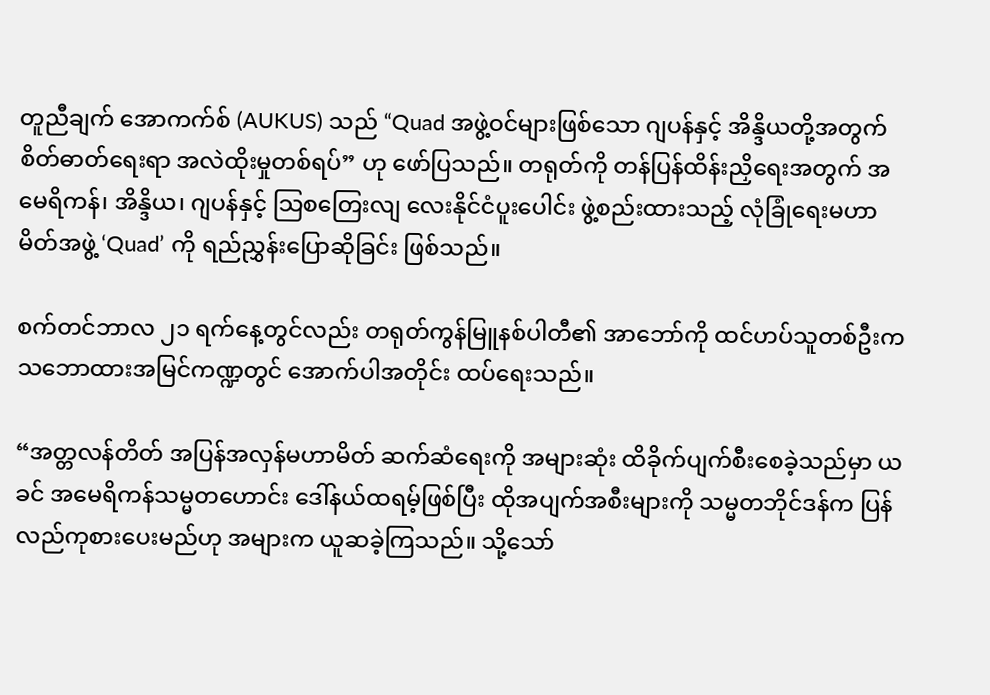တူညီချက် အောကက်စ် (AUKUS) သည် “Quad အဖွဲ့ဝင်များဖြစ်သော ဂျပန်နှင့် အိန္ဒိယတို့အတွက် စိတ်ဓာတ်ရေးရာ အလဲထိုးမှုတစ်ရပ်” ဟု ဖော်ပြသည်။ တရုတ်ကို တန်ပြန်ထိန်းညှိရေးအတွက် အမေရိကန်၊ အိန္ဒိယ၊ ဂျပန်နှင့် သြစတြေးလျ လေးနိုင်ငံပူးပေါင်း ဖွဲ့စည်းထားသည့် လုံခြုံရေးမဟာမိတ်အဖွဲ့ ‘Quad’ ကို ရည်ညွှန်းပြောဆိုခြင်း ဖြစ်သည်။

စက်တင်ဘာလ ၂၁ ရက်နေ့တွင်လည်း တရုတ်ကွန်မြူနစ်ပါတီ၏ အာဘော်ကို ထင်ဟပ်သူတစ်ဦးက သဘောထားအမြင်ကဏ္ဍတွင် အောက်ပါအတိုင်း ထပ်ရေးသည်။

“အတ္တလန်တိတ် အပြန်အလှန်မဟာမိတ် ဆက်ဆံရေးကို အများဆုံး ထိခိုက်ပျက်စီးစေခဲ့သည်မှာ ယခင် အမေရိကန်သမ္မတဟောင်း ဒေါ်နယ်ထရမ့်ဖြစ်ပြီး ထိုအပျက်အစီးများကို သမ္မတဘိုင်ဒန်က ပြန်လည်ကုစားပေးမည်ဟု အများက ယူဆခဲ့ကြသည်။ သို့သော်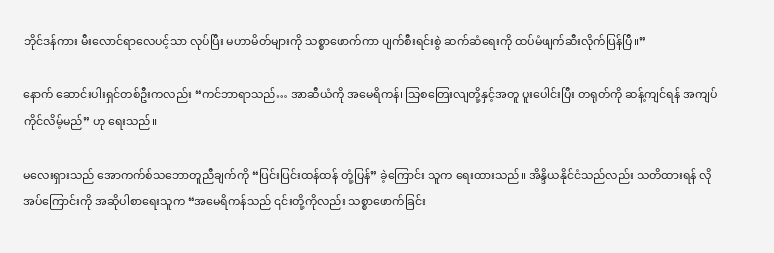ဘိုင်ဒန်ကား မီးလောင်ရာလေပင့်သာ လုပ်ပြီး မဟာမိတ်များကို သစ္စာဖောက်ကာ ပျက်စီးရင်းစွဲ ဆက်ဆံရေးကို ထပ်မံဖျက်ဆီးလိုက်ပြန်ပြီ။”

နောက် ဆောင်းပါးရှင်တစ်ဦးကလည်း “ကင်ဘာရာသည်… အာဆီယံကို အမေရိကန်၊ သြစတြေးလျတို့နှင့်အတူ ပူးပေါင်းပြီး တရုတ်ကို ဆန့်ကျင်ရန် အကျပ်ကိုင်လိမ့်မည်” ဟု ရေးသည်။

မလေးရှားသည် အောကက်စ်သဘောတူညီချက်ကို “ပြင်းပြင်းထန်ထန် တုံ့ပြန်” ခဲ့ကြောင်း သူက ရေးထားသည်။ အိန္ဒိယနိုင်ငံသည်လည်း သတိထားရန် လိုအပ်ကြောင်းကို အဆိုပါစာရေးသူက “အမေရိကန်သည် ၎င်းတို့ကိုလည်း သစ္စာဖောက်ခြင်း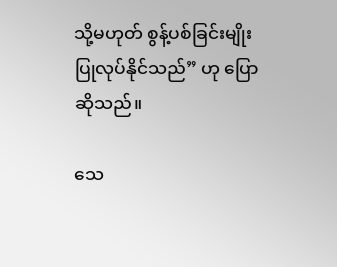သို့မဟုတ် စွန့်ပစ်ခြင်းမျိုး ပြုလုပ်နိုင်သည်” ဟု ပြောဆိုသည်။

သေ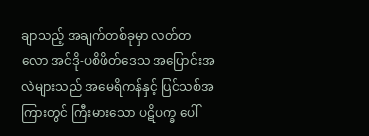ချာသည့် အချက်တစ်ခုမှာ လတ်တလော အင်ဒို-ပစိဖိတ်ဒေသ အပြောင်းအလဲများသည် အမေရိကန်နှင့် ပြင်သစ်အကြားတွင် ကြီးမားသော ပဋိပက္ခ ပေါ်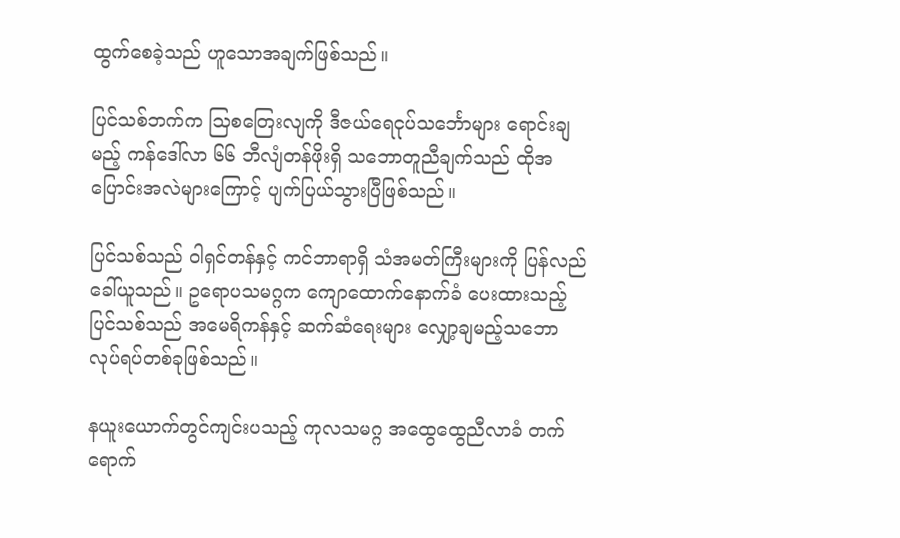ထွက်စေခဲ့သည် ဟူသောအချက်ဖြစ်သည်။

ပြင်သစ်ဘက်က သြစတြေးလျကို ဒီဇယ်ရေငုပ်သင်္ဘောများ ရောင်းချမည့် ကန်ဒေါ်လာ ၆၆ ဘီလျံတန်ဖိုးရှိ သဘောတူညီချက်သည် ထိုအပြောင်းအလဲများကြောင့် ပျက်ပြယ်သွားပြီဖြစ်သည်။

ပြင်သစ်သည် ဝါရှင်တန်နှင့် ကင်ဘာရာရှိ သံအမတ်ကြီးများကို ပြန်လည်ခေါ်ယူသည်။ ဥရောပသမဂ္ဂက ကျောထောက်နောက်ခံ ပေးထားသည့် ပြင်သစ်သည် အမေရိကန်နှင့် ဆက်ဆံရေးများ လျှော့ချမည့်သဘော လုပ်ရပ်တစ်ခုဖြစ်သည်။

နယူးယောက်တွင်ကျင်းပသည့် ကုလသမဂ္ဂ အထွေထွေညီလာခံ တက်ရောက်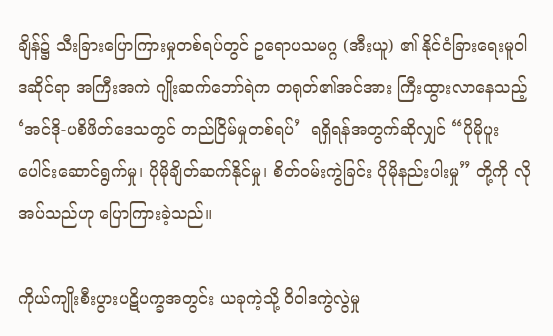ချိန်၌ သီးခြားပြောကြားမှုတစ်ရပ်တွင် ဥရောပသမဂ္ဂ (အီးယူ) ၏ နိုင်ငံခြားရေးမူဝါဒဆိုင်ရာ အကြီးအကဲ ဂျိုးဆက်ဘော်ရဲက တရုတ်၏အင်အား ကြီးထွားလာနေသည့် ‘အင်ဒို-ပစိဖိတ်ဒေသတွင် တည်ငြိမ်မှုတစ်ရပ်’  ရရှိရန်အတွက်ဆိုလျှင် “ပိုမိုပူးပေါင်းဆောင်ရွက်မှု၊ ပိုမိုချိတ်ဆက်နိုင်မှု၊ စိတ်ဝမ်းကွဲခြင်း ပိုမိုနည်းပါးမှု” တို့ကို လိုအပ်သည်ဟု ပြောကြားခဲ့သည်။

ကိုယ်ကျိုးစီးပွားပဋိပက္ခအတွင်း ယခုကဲ့သို့ ဝိဝါဒကွဲလွဲမှု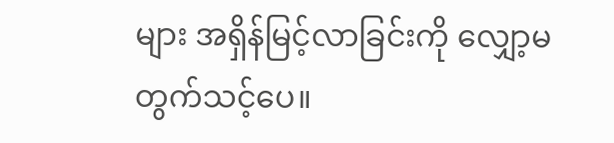များ အရှိန်မြင့်လာခြင်းကို လျှော့မတွက်သင့်ပေ။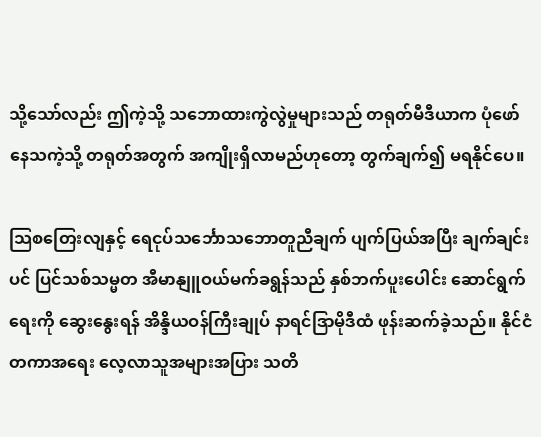သို့သော်လည်း ဤကဲ့သို့ သဘောထားကွဲလွဲမှုများသည် တရုတ်မီဒီယာက ပုံဖော်နေသကဲ့သို့ တရုတ်အတွက် အကျိုးရှိလာမည်ဟုတော့ တွက်ချက်၍ မရနိုင်ပေ။

သြစတြေးလျနှင့် ရေငုပ်သင်္ဘောသဘောတူညီချက် ပျက်ပြယ်အပြီး ချက်ချင်းပင် ပြင်သစ်သမ္မတ အီမာနျူဝယ်မက်ခရွန်သည် နှစ်ဘက်ပူးပေါင်း ဆောင်ရွက်ရေးကို ဆွေးနွေးရန် အိန္ဒိယဝန်ကြီးချုပ် နာရင်ဒြာမိုဒီထံ ဖုန်းဆက်ခဲ့သည်။ နိုင်ငံတကာအရေး လေ့လာသူအများအပြား သတိ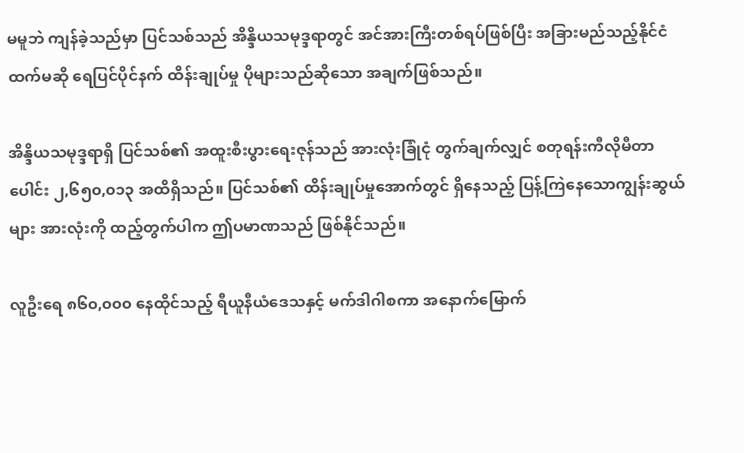မမူဘဲ ကျန်ခဲ့သည်မှာ ပြင်သစ်သည် အိန္ဒိယသမုဒ္ဒရာတွင် အင်အားကြီးတစ်ရပ်ဖြစ်ပြီး အခြားမည်သည့်နိုင်ငံထက်မဆို ရေပြင်ပိုင်နက် ထိန်းချုပ်မှု ပိုများသည်ဆိုသော အချက်ဖြစ်သည်။

အိန္ဒိယသမုဒ္ဒရာရှိ ပြင်သစ်၏ အထူးစီးပွားရေးဇုန်သည် အားလုံးခြုံငုံ တွက်ချက်လျှင် စတုရန်းကီလိုမီတာပေါင်း ၂,၆၅၀,၀၁၃ အထိရှိသည်။ ပြင်သစ်၏ ထိန်းချုပ်မှုအောက်တွင် ရှိနေသည့် ပြန့်ကြဲနေသောကျွန်းဆွယ်များ အားလုံးကို ထည့်တွက်ပါက ဤပမာဏသည် ဖြစ်နိုင်သည်။

လူဦးရေ ၈၆၀,၀၀၀ နေထိုင်သည့် ရီယူနီယံဒေသနှင့် မက်ဒါဂါစကာ အနောက်မြောက်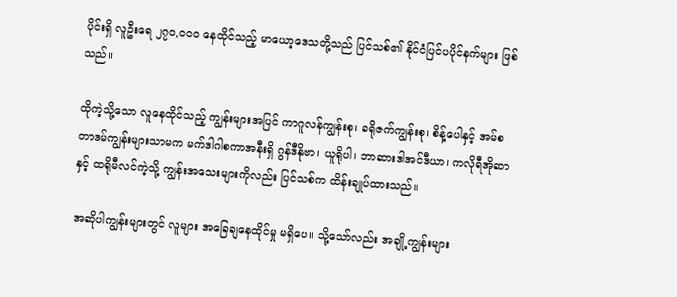ပိုင်းရှိ လူဦးရေ ၂၇၀,၀၀၀ နေထိုင်သည့် မာယော့ဒေသတို့သည် ပြင်သစ်၏ နိုင်ငံပြင်ပပိုင်နက်များ ဖြစ်သည်။

ထိုကဲ့သို့သော လူနေထိုင်သည့် ကျွန်းများအပြင် ကာဂူလန်ကျွန်းစု၊ ခရိုဇက်ကျွန်းစု၊ စိန့်ပေါနှင့် အမ်စတာဒမ်ကျွန်းများသာမက မက်ဒါဂါစကာအနီးရှိ ဂွန်ဒီနိုဗာ၊ ယူရိုပါ၊ ဘာဆားဒါအင်ဒီယာ၊ ကလိုရီအိုဆာနှင့် ထရိုမီလင်ကဲ့သို့ ကျွန်းအသေးများကိုလည်း ပြင်သစ်က ထိန်းချုပ်ထားသည်။

အဆိုပါကျွန်းများတွင် လူများ အခြေချနေထိုင်မှု မရှိပေ။ သို့သော်လည်း အချို့ကျွန်းများ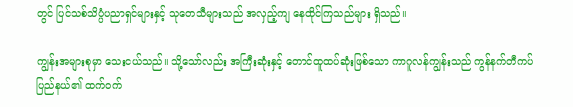တွင် ပြင်သစ်သိပ္ပံပညာရှင်များနှင့် သုတေသီများသည် အလှည့်ကျ နေထိုင်ကြသည်များ ရှိသည်။

ကျွန်းအများစုမှာ သေးငယ်သည်။ သို့သော်လည်း အကြီးဆုံးနှင့် တောင်ထူထပ်ဆုံးဖြစ်သော ကာဂူလန်ကျွန်းသည် ကွန်နက်တီကပ်ပြည်နယ်၏ ထက်ဝက်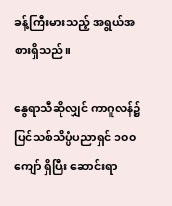ခန့်ကြီးမားသည့် အရွယ်အစားရှိသည်။

နွေရာသီဆိုလျှင် ကာဂူလန်၌ ပြင်သစ်သိပ္ပံပညာရှင် ၁၀၀ ကျော် ရှိပြီး ဆောင်းရာ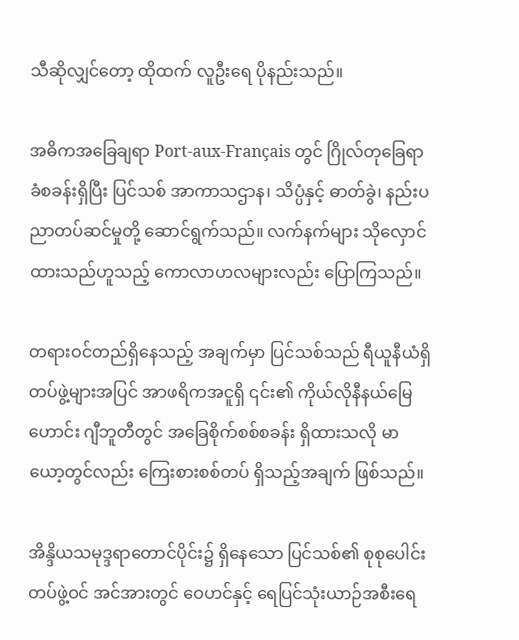သီဆိုလျှင်တော့ ထိုထက် လူဦးရေ ပိုနည်းသည်။

အဓိကအခြေချရာ Port-aux-Français တွင် ဂြိုလ်တုခြေရာခံစခန်းရှိပြီး ပြင်သစ် အာကာသဌာန၊ သိပ္ပံနှင့် ဓာတ်ခွဲ၊ နည်းပညာတပ်ဆင်မှုတို့ ဆောင်ရွက်သည်။ လက်နက်များ သိုလှောင်ထားသည်ဟူသည့် ကောလာဟလများလည်း ပြောကြသည်။

တရားဝင်တည်ရှိနေသည့် အချက်မှာ ပြင်သစ်သည် ရီယူနီယံရှိ တပ်ဖွဲ့များအပြင် အာဖရိကအငူရှိ ၎င်း၏ ကိုယ်လိုနီနယ်မြေဟောင်း ဂျီဘူတီတွင် အခြေစိုက်စစ်စခန်း ရှိထားသလို မာယော့တွင်လည်း ကြေးစားစစ်တပ် ရှိသည့်အချက် ဖြစ်သည်။

အိန္ဒိယသမုဒ္ဒရာတောင်ပိုင်း၌ ရှိနေသော ပြင်သစ်၏ စုစုပေါင်းတပ်ဖွဲ့ဝင် အင်အားတွင် ဝေဟင်နှင့် ရေပြင်သုံးယာဉ်အစီးရေ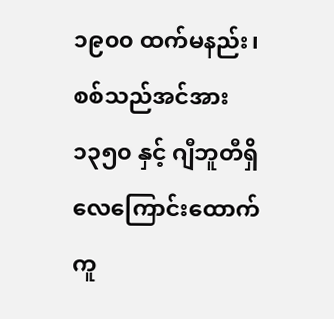၁၉၀၀ ထက်မနည်း၊ စစ်သည်အင်အား ၁၃၅၀ နှင့် ဂျီဘူတီရှိ လေကြောင်းထောက်ကူ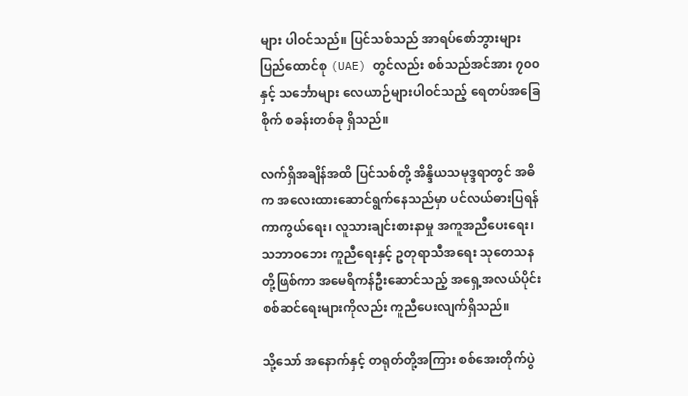များ ပါဝင်သည်။ ပြင်သစ်သည် အာရပ်စော်ဘွားများပြည်ထောင်စု (UAE) တွင်လည်း စစ်သည်အင်အား ၇၀၀ နှင့် သင်္ဘောများ လေယာဉ်များပါဝင်သည့် ရေတပ်အခြေစိုက် စခန်းတစ်ခု ရှိသည်။

လက်ရှိအချိန်အထိ ပြင်သစ်တို့ အိန္ဒိယသမုဒ္ဒရာတွင် အဓိက အလေးထားဆောင်ရွက်နေသည်မှာ ပင်လယ်ဓားပြရန် ကာကွယ်ရေး၊ လူသားချင်းစားနာမှု အကူအညီပေးရေး၊ သဘာဝဘေး ကူညီရေးနှင့် ဥတုရာသီအရေး သုတေသနတို့ဖြစ်ကာ အမေရိကန်ဦးဆောင်သည့် အရှေ့အလယ်ပိုင်း စစ်ဆင်ရေးများကိုလည်း ကူညီပေးလျက်ရှိသည်။

သို့သော် အနောက်နှင့် တရုတ်တို့အကြား စစ်အေးတိုက်ပွဲ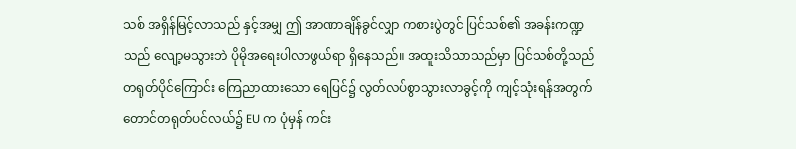သစ် အရှိန်မြင့်လာသည် နှင့်အမျှ ဤ အာဏာချိန်ခွင်လျှာ ကစားပွဲတွင် ပြင်သစ်၏ အခန်းကဏ္ဍသည် လျော့မသွားဘဲ ပိုမိုအရေးပါလာဖွယ်ရာ ရှိနေသည်။ အထူးသိသာသည်မှာ ပြင်သစ်တို့သည် တရုတ်ပိုင်ကြောင်း ကြေညာထားသော ရေပြင်၌ လွတ်လပ်စွာသွားလာခွင့်ကို ကျင့်သုံးရန်အတွက် တောင်တရုတ်ပင်လယ်၌ EU က ပုံမှန် ကင်း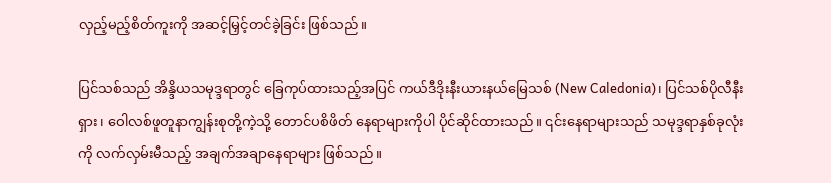လှည့်မည့်စိတ်ကူးကို အဆင့်မြှင့်တင်ခဲ့ခြင်း ဖြစ်သည်။

ပြင်သစ်သည် အိန္ဒိယသမုဒ္ဒရာတွင် ခြေကုပ်ထားသည့်အပြင် ကယ်ဒီဒိုးနီးယားနယ်မြေသစ် (New Caledonia)၊ ပြင်သစ်ပိုလီနီးရှား၊ ဝေါလစ်ဖူတူနာကျွန်းစုတို့ကဲ့သို့ တောင်ပစိဖိတ် နေရာများကိုပါ ပိုင်ဆိုင်ထားသည်။ ၎င်းနေရာများသည် သမုဒ္ဒရာနှစ်ခုလုံးကို လက်လှမ်းမီသည့် အချက်အချာနေရာများ ဖြစ်သည်။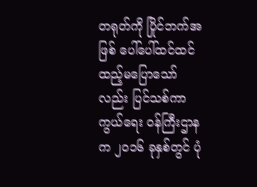တရုတ်ကို ပြိုင်ဘက်အဖြစ် ပေါ်ပေါ်ထင်ထင် ထည့်မပြောသော်လည်း ပြင်သစ်ကာကွယ်ရေး ဝန်ကြီးဌာနက ၂၀၁၆ ခုနှစ်တွင် ပုံ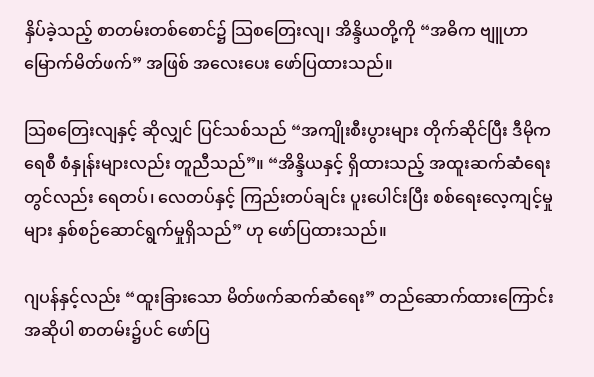နှိပ်ခဲ့သည့် စာတမ်းတစ်စောင်၌ သြစတြေးလျ၊ အိန္ဒိယတို့ကို “အဓိက ဗျူဟာမြောက်မိတ်ဖက်” အဖြစ် အလေးပေး ဖော်ပြထားသည်။

သြစတြေးလျနှင့် ဆိုလျှင် ပြင်သစ်သည် “အကျိုးစီးပွားများ တိုက်ဆိုင်ပြီး ဒီမိုကရေစီ စံနှုန်းများလည်း တူညီသည်”။ “အိန္ဒိယနှင့် ရှိထားသည့် အထူးဆက်ဆံရေး တွင်လည်း ရေတပ်၊ လေတပ်နှင့် ကြည်းတပ်ချင်း ပူးပေါင်းပြီး စစ်ရေးလေ့ကျင့်မှုများ နှစ်စဉ်ဆောင်ရွက်မှုရှိသည်” ဟု ဖော်ပြထားသည်။

ဂျပန်နှင့်လည်း “ထူးခြားသော မိတ်ဖက်ဆက်ဆံရေး” တည်ဆောက်ထားကြောင်း အဆိုပါ စာတမ်း၌ပင် ဖော်ပြ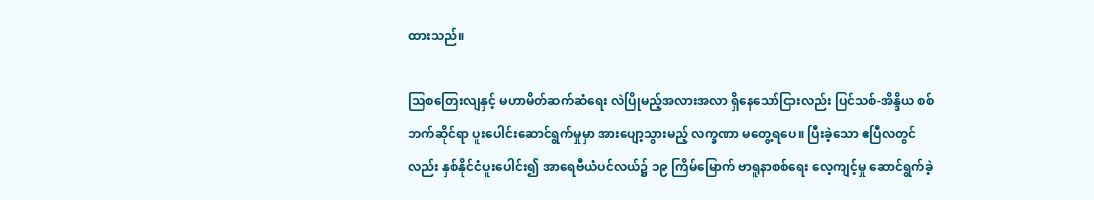ထားသည်။

သြစတြေးလျနှင့် မဟာမိတ်ဆက်ဆံရေး လဲပြိုမည့်အလားအလာ ရှိနေသော်ငြားလည်း ပြင်သစ်-အိန္ဒိယ စစ်ဘက်ဆိုင်ရာ ပူးပေါင်းဆောင်ရွက်မှုမှာ အားပျော့သွားမည့် လက္ခဏာ မတွေ့ရပေ။ ပြီးခဲ့သော ဧပြီလတွင်လည်း နှစ်နိုင်ငံပူးပေါင်း၍ အာရေဗီယံပင်လယ်၌ ၁၉ ကြိမ်မြောက် ဗာရူနာစစ်ရေး လေ့ကျင့်မှု ဆောင်ရွက်ခဲ့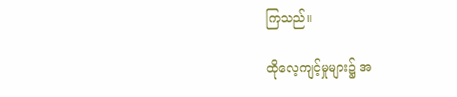ကြသည်။

ထိုလေ့ကျင့်မှုများ၌ အ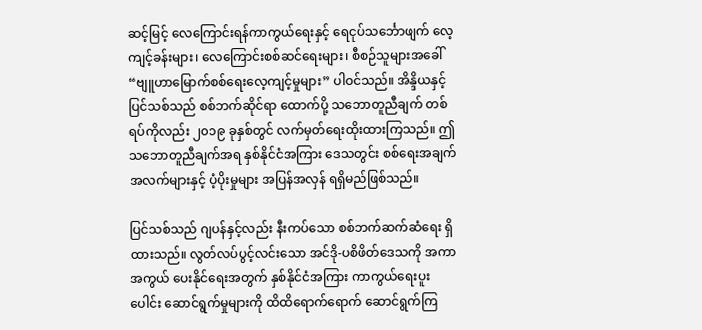ဆင့်မြင့် လေကြောင်းရန်ကာကွယ်ရေးနှင့် ရေငုပ်သင်္ဘောဖျက် လေ့ကျင့်ခန်းများ၊ လေကြောင်းစစ်ဆင်ရေးများ၊ စီစဉ်သူများအခေါ် “ဗျူဟာမြောက်စစ်ရေးလေ့ကျင့်မှုများ” ပါဝင်သည်။ အိန္ဒိယနှင့် ပြင်သစ်သည် စစ်ဘက်ဆိုင်ရာ ထောက်ပို့ သဘောတူညီချက် တစ်ရပ်ကိုလည်း ၂၀၁၉ ခုနှစ်တွင် လက်မှတ်ရေးထိုးထားကြသည်။ ဤသဘောတူညီချက်အရ နှစ်နိုင်ငံအကြား ဒေသတွင်း စစ်ရေးအချက်အလက်များနှင့် ပံ့ပိုးမှုများ အပြန်အလှန် ရရှိမည်ဖြစ်သည်။

ပြင်သစ်သည် ဂျပန်နှင့်လည်း နီးကပ်သော စစ်ဘက်ဆက်ဆံရေး ရှိထားသည်။ လွတ်လပ်ပွင့်လင်းသော အင်ဒို-ပစိဖိတ်ဒေသကို အကာအကွယ် ပေးနိုင်ရေးအတွက် နှစ်နိုင်ငံအကြား ကာကွယ်ရေးပူးပေါင်း ဆောင်ရွက်မှုများကို ထိထိရောက်ရောက် ဆောင်ရွက်ကြ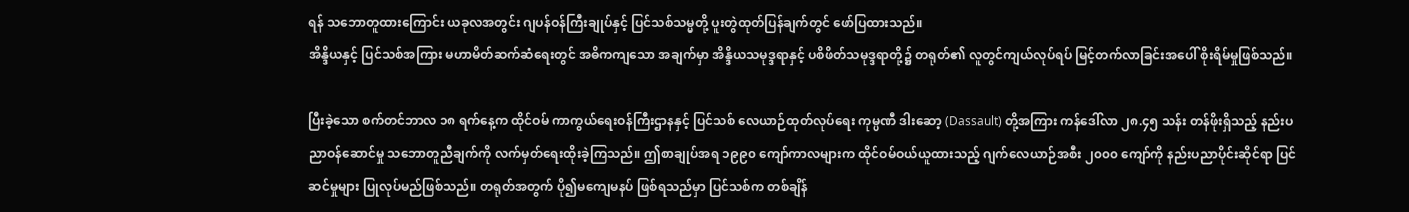ရန် သဘောတူထားကြောင်း ယခုလအတွင်း ဂျပန်ဝန်ကြီးချုပ်နှင့် ပြင်သစ်သမ္မတို့ ပူးတွဲထုတ်ပြန်ချက်တွင် ဖော်ပြထားသည်။
အိန္ဒိယနှင့် ပြင်သစ်အကြား မဟာမိတ်ဆက်ဆံရေးတွင် အဓိကကျသော အချက်မှာ အိန္ဒိယသမုဒ္ဒရာနှင့် ပစိဖိတ်သမုဒ္ဒရာတို့၌ တရုတ်၏ လူတွင်ကျယ်လုပ်ရပ် မြင့်တက်လာခြင်းအပေါ် စိုးရိမ်မှုဖြစ်သည်။

ပြီးခဲ့သော စက်တင်ဘာလ ၁၈ ရက်နေ့က ထိုင်ဝမ် ကာကွယ်ရေးဝန်ကြီးဌာနနှင့် ပြင်သစ် လေယာဉ်ထုတ်လုပ်ရေး ကုမ္ပဏီ ဒါးဆော့ (Dassault) တို့အကြား ကန်ဒေါ်လာ ၂၈.၄၅ သန်း တန်ဖိုးရှိသည့် နည်းပညာဝန်ဆောင်မှု သဘောတူညီချက်ကို လက်မှတ်ရေးထိုးခဲ့ကြသည်။ ဤစာချုပ်အရ ၁၉၉၀ ကျော်ကာလများက ထိုင်ဝမ်ဝယ်ယူထားသည့် ဂျက်လေယာဉ်အစီး ၂၀၀၀ ကျော်ကို နည်းပညာပိုင်းဆိုင်ရာ ပြင်ဆင်မှုများ ပြုလုပ်မည်ဖြစ်သည်။ တရုတ်အတွက် ပို၍မကျေမနပ် ဖြစ်ရသည်မှာ ပြင်သစ်က တစ်ချိန်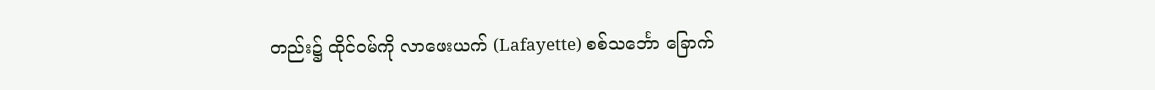တည်း၌ ထိုင်ဝမ်ကို လာဖေးယက် (Lafayette) စစ်သင်္ဘော ခြောက်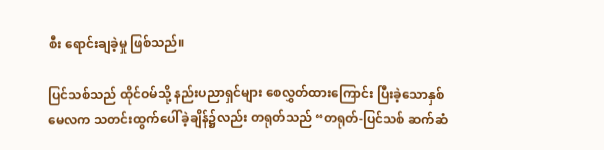စီး ရောင်းချခဲ့မှု ဖြစ်သည်။

ပြင်သစ်သည် ထိုင်ဝမ်သို့ နည်းပညာရှင်များ စေလွှတ်ထားကြောင်း ပြီးခဲ့သောနှစ် မေလက သတင်းထွက်ပေါ်ခဲ့ချိန်၌လည်း တရုတ်သည် “တရုတ်-ပြင်သစ် ဆက်ဆံ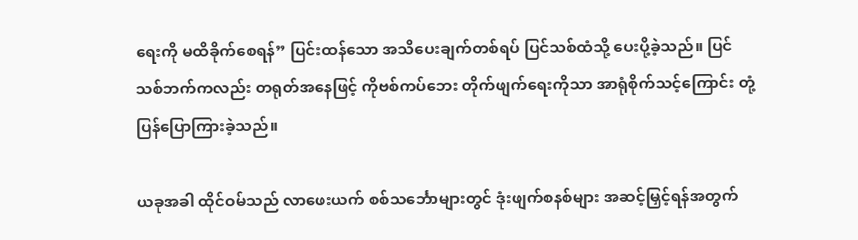ရေးကို မထိခိုက်စေရန်” ပြင်းထန်သော အသိပေးချက်တစ်ရပ် ပြင်သစ်ထံသို့ ပေးပို့ခဲ့သည်။ ပြင်သစ်ဘက်ကလည်း တရုတ်အနေဖြင့် ကိုဗစ်ကပ်ဘေး တိုက်ဖျက်ရေးကိုသာ အာရုံစိုက်သင့်ကြောင်း တုံ့ပြန်ပြောကြားခဲ့သည်။

ယခုအခါ ထိုင်ဝမ်သည် လာဖေးယက် စစ်သင်္ဘောများတွင် ဒုံးဖျက်စနစ်များ အဆင့်မြှင့်ရန်အတွက်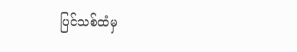ပြင်သစ်ထံမှ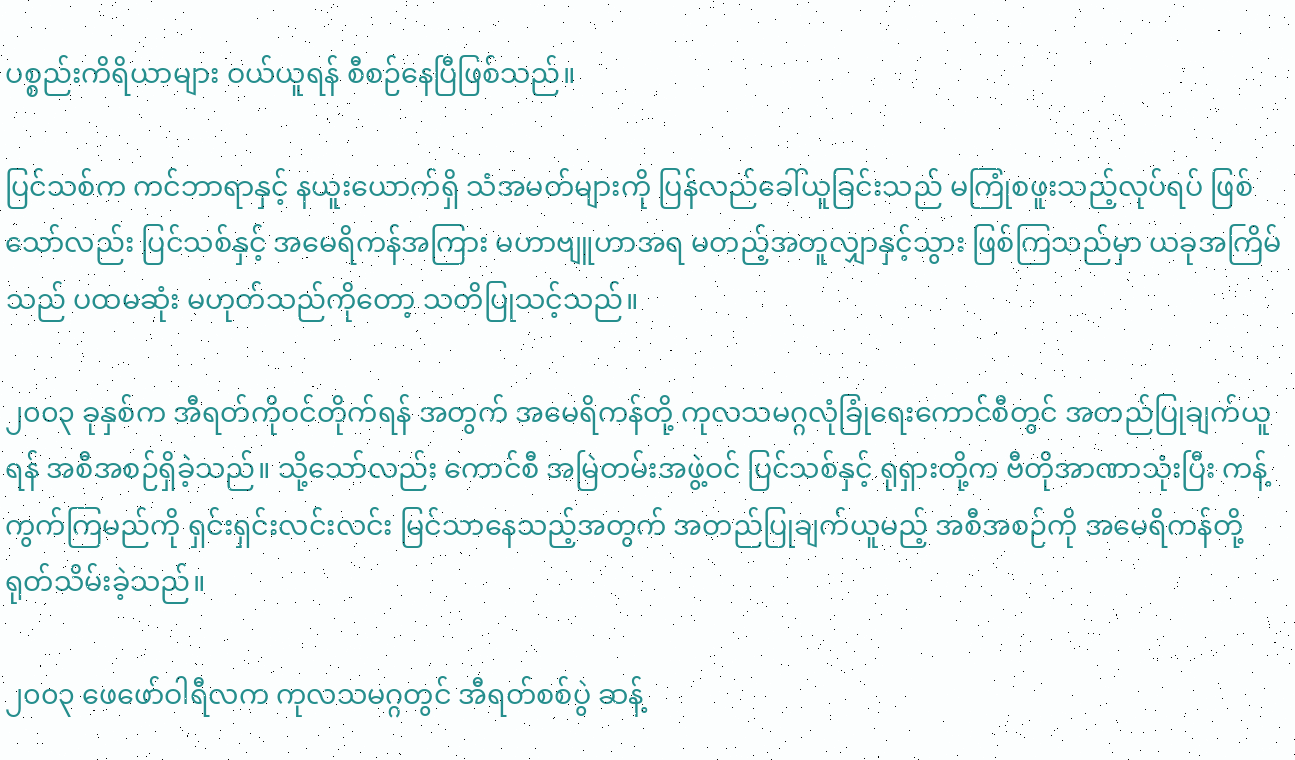ပစ္စည်းကိရိယာများ ဝယ်ယူရန် စီစဉ်နေပြီဖြစ်သည်။

ပြင်သစ်က ကင်ဘာရာနှင့် နယူးယောက်ရှိ သံအမတ်များကို ပြန်လည်ခေါ်ယူခြင်းသည် မကြုံစဖူးသည့်လုပ်ရပ် ဖြစ်သော်လည်း ပြင်သစ်နှင့် အမေရိကန်အကြား မဟာဗျူဟာအရ မတည့်အတူလျှာနှင့်သွား ဖြစ်ကြသည်မှာ ယခုအကြိမ်သည် ပထမဆုံး မဟုတ်သည်ကိုတော့ သတိပြုသင့်သည်။

၂၀၀၃ ခုနှစ်က အီရတ်ကိုဝင်တိုက်ရန် အတွက် အမေရိကန်တို့ ကုလသမဂ္ဂလုံခြုံရေးကောင်စီတွင် အတည်ပြုချက်ယူရန် အစီအစဉ်ရှိခဲ့သည်။ သို့သော်လည်း ကောင်စီ အမြဲတမ်းအဖွဲ့ဝင် ပြင်သစ်နှင့် ရုရှားတို့က ဗီတိုအာဏာသုံးပြီး ကန့်ကွက်ကြမည်ကို ရှင်းရှင်းလင်းလင်း မြင်သာနေသည့်အတွက် အတည်ပြုချက်ယူမည့် အစီအစဉ်ကို အမေရိကန်တို့ ရုတ်သိမ်းခဲ့သည်။

၂၀၀၃ ဖေဖော်ဝါရီလက ကုလသမဂ္ဂတွင် အီရတ်စစ်ပွဲ ဆန့်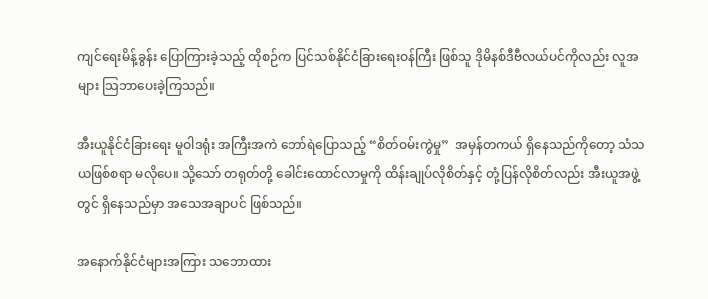ကျင်ရေးမိန့်ခွန်း ပြောကြားခဲ့သည့် ထိုစဉ်က ပြင်သစ်နိုင်ငံခြားရေးဝန်ကြီး ဖြစ်သူ ဒိုမိနစ်ဒီဗီလယ်ပင်ကိုလည်း လူအများ သြဘာပေးခဲ့ကြသည်။

အီးယူနိုင်ငံခြားရေး မူဝါဒရုံး အကြီးအကဲ ဘော်ရဲပြောသည့် “စိတ်ဝမ်းကွဲမှု”  အမှန်တကယ် ရှိနေသည်ကိုတော့ သံသယဖြစ်စရာ မလိုပေ။ သို့သော် တရုတ်တို့ ခေါင်းထောင်လာမှုကို ထိန်းချုပ်လိုစိတ်နှင့် တုံ့ပြန်လိုစိတ်လည်း အီးယူအဖွဲ့တွင် ရှိနေသည်မှာ အသေအချာပင် ဖြစ်သည်။

အနောက်နိုင်ငံများအကြား သဘောထား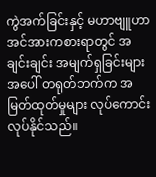ကွဲအက်ခြင်းနှင့် မဟာဗျူဟာ အင်အားကစားရာတွင် အချင်းချင်း အမျက်ရှခြင်းများ အပေါ် တရုတ်ဘက်က အမြတ်ထုတ်မှုများ လုပ်ကောင်းလုပ်နိုင်သည်။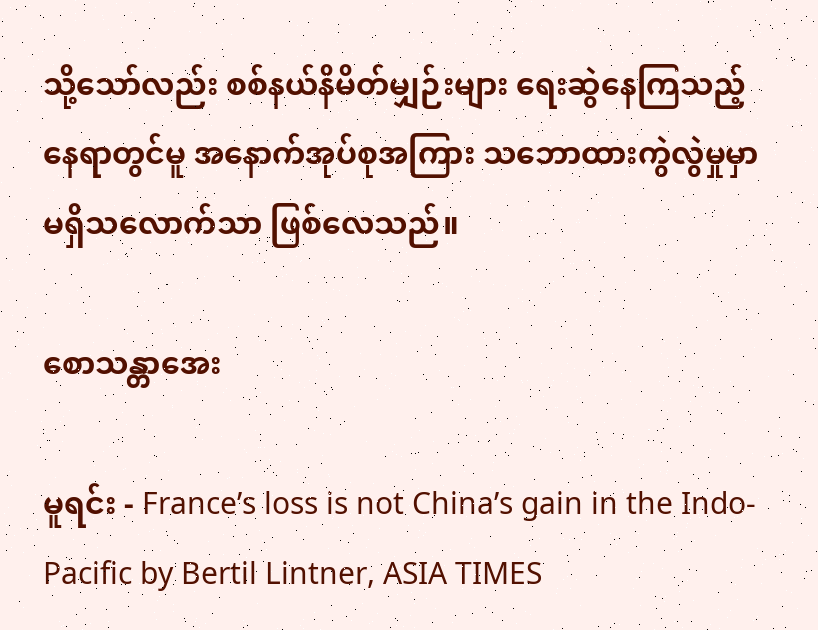သို့သော်လည်း စစ်နယ်နိမိတ်မျှဉ်းများ ရေးဆွဲနေကြသည့် နေရာတွင်မူ အနောက်အုပ်စုအကြား သဘောထားကွဲလွဲမှုမှာ မရှိသလောက်သာ ဖြစ်လေသည်။

စောသန္တာအေး

မူရင်း - France’s loss is not China’s gain in the Indo-Pacific by Bertil Lintner, ASIA TIMES